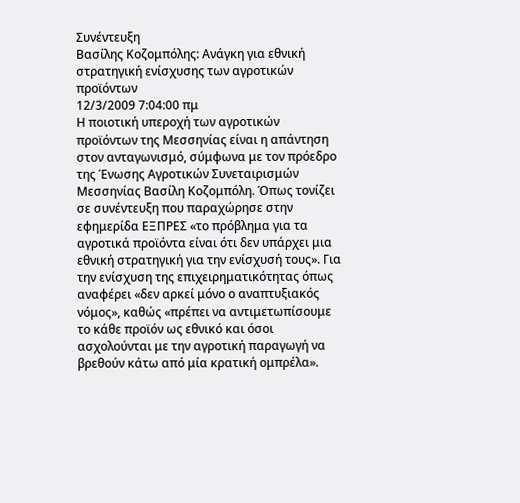Συνέντευξη
Βασίλης Κοζομπόλης: Ανάγκη για εθνική στρατηγική ενίσχυσης των αγροτικών προϊόντων
12/3/2009 7:04:00 πμ
Η ποιοτική υπεροχή των αγροτικών προϊόντων της Μεσσηνίας είναι η απάντηση στον ανταγωνισμό, σύμφωνα με τον πρόεδρο της Ένωσης Αγροτικών Συνεταιρισμών Μεσσηνίας Βασίλη Κοζομπόλη. Όπως τονίζει σε συνέντευξη που παραχώρησε στην εφημερίδα ΕΞΠΡΕΣ «το πρόβλημα για τα αγροτικά προϊόντα είναι ότι δεν υπάρχει μια εθνική στρατηγική για την ενίσχυσή τους». Για την ενίσχυση της επιχειρηματικότητας όπως αναφέρει «δεν αρκεί μόνο ο αναπτυξιακός νόμος», καθώς «πρέπει να αντιμετωπίσουμε το κάθε προϊόν ως εθνικό και όσοι ασχολούνται με την αγροτική παραγωγή να βρεθούν κάτω από μία κρατική ομπρέλα».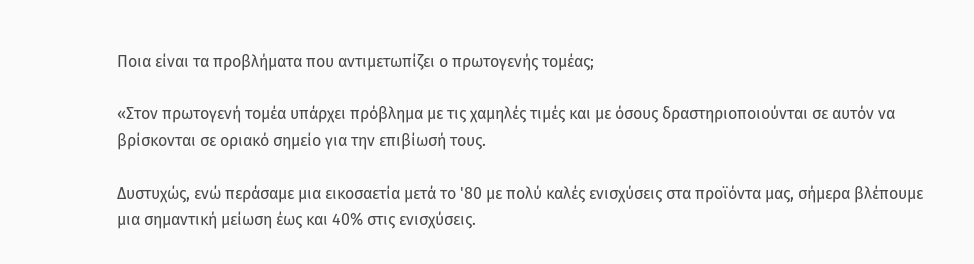Ποια είναι τα προβλήματα που αντιμετωπίζει ο πρωτογενής τομέας;

«Στον πρωτογενή τομέα υπάρχει πρόβλημα με τις χαμηλές τιμές και με όσους δραστηριοποιούνται σε αυτόν να βρίσκονται σε οριακό σημείο για την επιβίωσή τους.

Δυστυχώς, ενώ περάσαμε μια εικοσαετία μετά το '80 με πολύ καλές ενισχύσεις στα προϊόντα μας, σήμερα βλέπουμε μια σημαντική μείωση έως και 40% στις ενισχύσεις.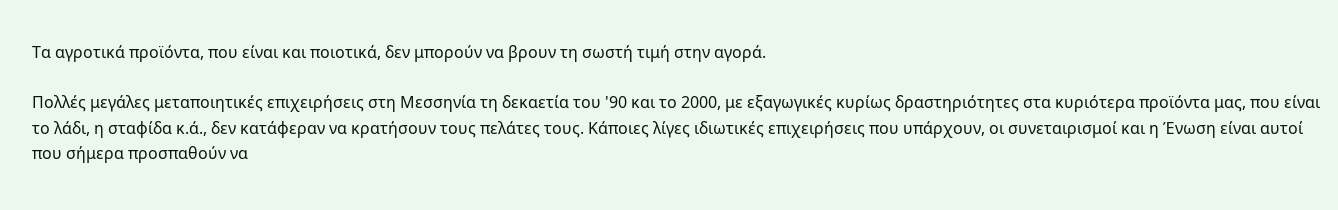Τα αγροτικά προϊόντα, που είναι και ποιοτικά, δεν μπορούν να βρουν τη σωστή τιμή στην αγορά.

Πολλές μεγάλες μεταποιητικές επιχειρήσεις στη Μεσσηνία τη δεκαετία του '90 και το 2000, με εξαγωγικές κυρίως δραστηριότητες στα κυριότερα προϊόντα μας, που είναι το λάδι, η σταφίδα κ.ά., δεν κατάφεραν να κρατήσουν τους πελάτες τους. Κάποιες λίγες ιδιωτικές επιχειρήσεις που υπάρχουν, οι συνεταιρισμοί και η Ένωση είναι αυτοί που σήμερα προσπαθούν να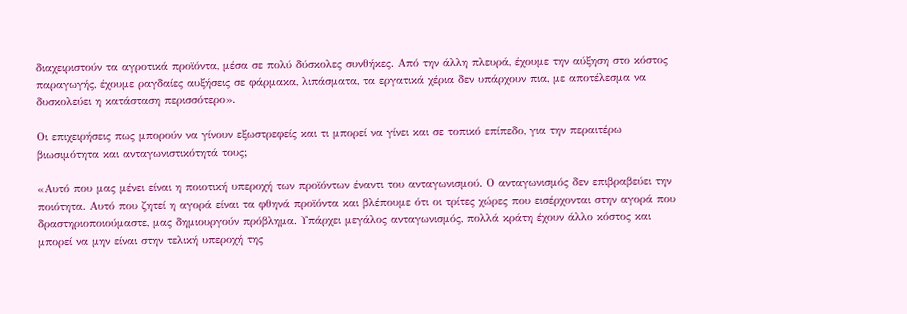διαχειριστούν τα αγροτικά προϊόντα, μέσα σε πολύ δύσκολες συνθήκες. Από την άλλη πλευρά, έχουμε την αύξηση στο κόστος παραγωγής, έχουμε ραγδαίες αυξήσεις σε φάρμακα, λιπάσματα, τα εργατικά χέρια δεν υπάρχουν πια, με αποτέλεσμα να δυσκολεύει η κατάσταση περισσότερο».

Οι επιχειρήσεις πως μπορούν να γίνουν εξωστρεφείς και τι μπορεί να γίνει και σε τοπικό επίπεδο, για την περαιτέρω βιωσιμότητα και ανταγωνιστικότητά τους;

«Αυτό που μας μένει είναι η ποιοτική υπεροχή των προϊόντων έναντι του ανταγωνισμού. Ο ανταγωνισμός δεν επιβραβεύει την ποιότητα. Αυτό που ζητεί η αγορά είναι τα φθηνά προϊόντα και βλέπουμε ότι οι τρίτες χώρες που εισέρχονται στην αγορά που δραστηριοποιούμαστε, μας δημιουργούν πρόβλημα. Υπάρχει μεγάλος ανταγωνισμός, πολλά κράτη έχουν άλλο κόστος και μπορεί να μην είναι στην τελική υπεροχή της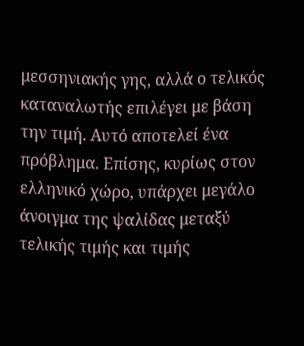μεσσηνιακής γης, αλλά ο τελικός καταναλωτής επιλέγει με βάση την τιμή. Αυτό αποτελεί ένα πρόβλημα. Επίσης, κυρίως στον ελληνικό χώρο, υπάρχει μεγάλο άνοιγμα της ψαλίδας μεταξύ τελικής τιμής και τιμής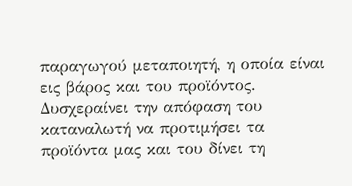παραγωγού μεταποιητή, η οποία είναι εις βάρος και του προϊόντος. Δυσχεραίνει την απόφαση του καταναλωτή να προτιμήσει τα προϊόντα μας και του δίνει τη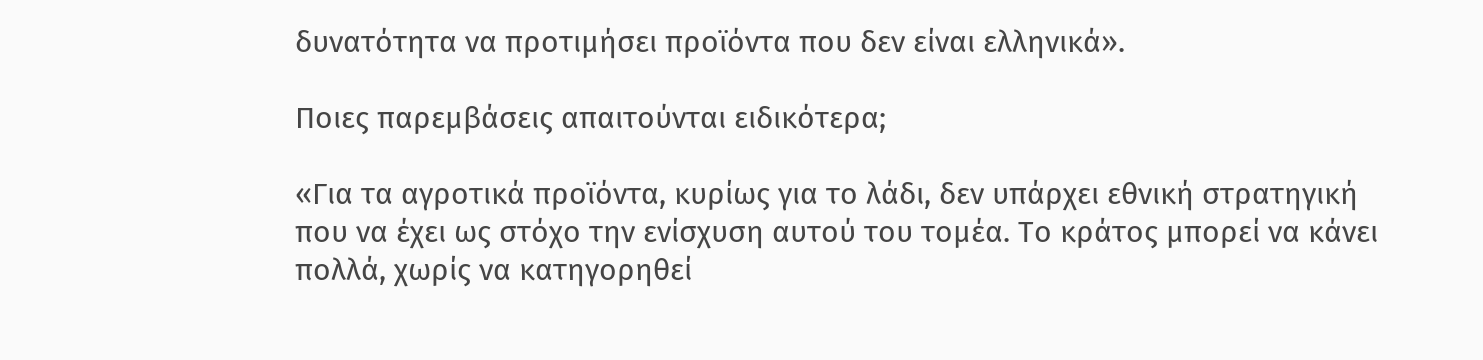δυνατότητα να προτιμήσει προϊόντα που δεν είναι ελληνικά».

Ποιες παρεμβάσεις απαιτούνται ειδικότερα;

«Για τα αγροτικά προϊόντα, κυρίως για το λάδι, δεν υπάρχει εθνική στρατηγική που να έχει ως στόχο την ενίσχυση αυτού του τομέα. Το κράτος μπορεί να κάνει πολλά, χωρίς να κατηγορηθεί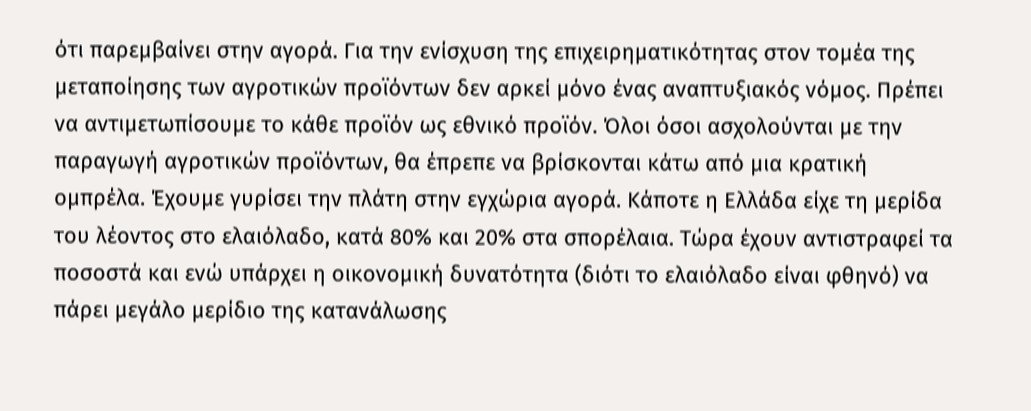ότι παρεμβαίνει στην αγορά. Για την ενίσχυση της επιχειρηματικότητας στον τομέα της μεταποίησης των αγροτικών προϊόντων δεν αρκεί μόνο ένας αναπτυξιακός νόμος. Πρέπει να αντιμετωπίσουμε το κάθε προϊόν ως εθνικό προϊόν. Όλοι όσοι ασχολούνται με την παραγωγή αγροτικών προϊόντων, θα έπρεπε να βρίσκονται κάτω από μια κρατική ομπρέλα. Έχουμε γυρίσει την πλάτη στην εγχώρια αγορά. Κάποτε η Ελλάδα είχε τη μερίδα του λέοντος στο ελαιόλαδο, κατά 80% και 20% στα σπορέλαια. Τώρα έχουν αντιστραφεί τα ποσοστά και ενώ υπάρχει η οικονομική δυνατότητα (διότι το ελαιόλαδο είναι φθηνό) να πάρει μεγάλο μερίδιο της κατανάλωσης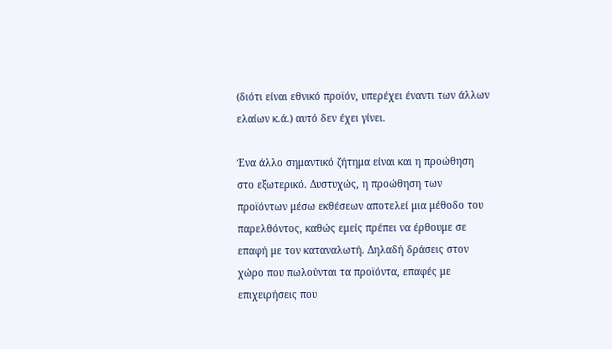(διότι είναι εθνικό προϊόν, υπερέχει έναντι των άλλων ελαίων κ.ά.) αυτό δεν έχει γίνει.

Ένα άλλο σημαντικό ζήτημα είναι και η προώθηση στο εξωτερικό. Δυστυχώς, η προώθηση των προϊόντων μέσω εκθέσεων αποτελεί μια μέθοδο του παρελθόντος, καθώς εμείς πρέπει να έρθουμε σε επαφή με τον καταναλωτή. Δηλαδή δράσεις στον χώρο που πωλούνται τα προϊόντα, επαφές με επιχειρήσεις που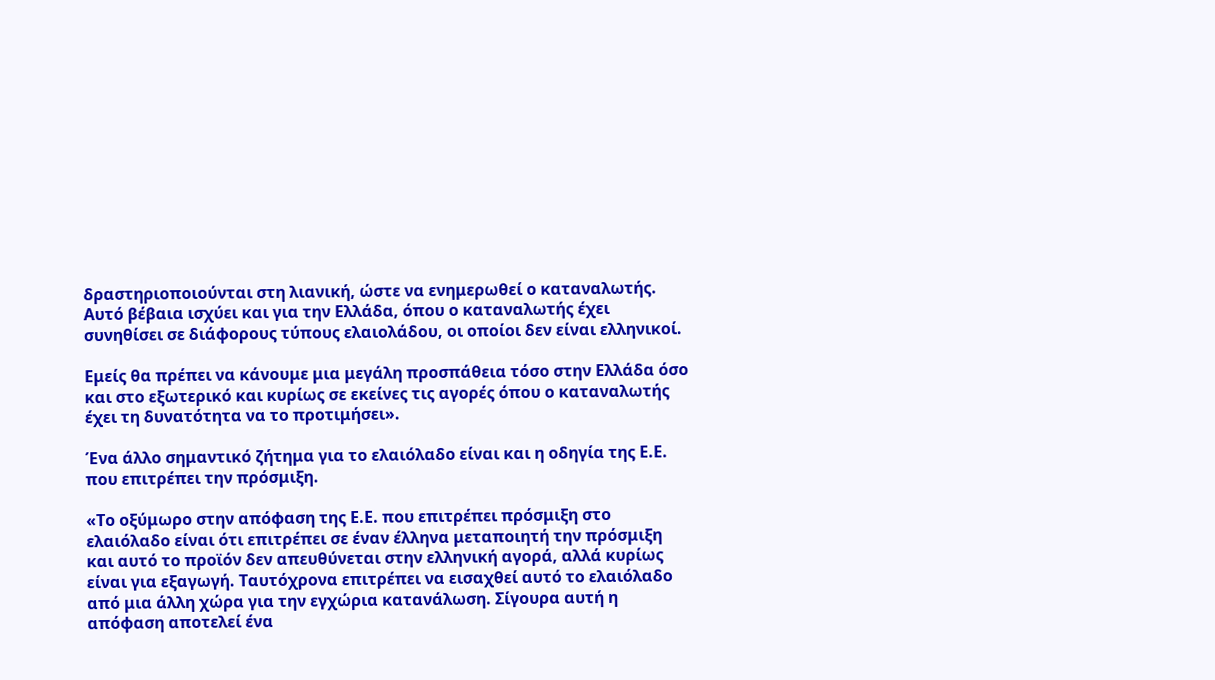δραστηριοποιούνται στη λιανική, ώστε να ενημερωθεί ο καταναλωτής. Αυτό βέβαια ισχύει και για την Ελλάδα, όπου ο καταναλωτής έχει συνηθίσει σε διάφορους τύπους ελαιολάδου, οι οποίοι δεν είναι ελληνικοί.

Εμείς θα πρέπει να κάνουμε μια μεγάλη προσπάθεια τόσο στην Ελλάδα όσο και στο εξωτερικό και κυρίως σε εκείνες τις αγορές όπου ο καταναλωτής έχει τη δυνατότητα να το προτιμήσει».

Ένα άλλο σημαντικό ζήτημα για το ελαιόλαδο είναι και η οδηγία της Ε.Ε. που επιτρέπει την πρόσμιξη.

«Το οξύμωρο στην απόφαση της Ε.Ε. που επιτρέπει πρόσμιξη στο ελαιόλαδο είναι ότι επιτρέπει σε έναν έλληνα μεταποιητή την πρόσμιξη και αυτό το προϊόν δεν απευθύνεται στην ελληνική αγορά, αλλά κυρίως είναι για εξαγωγή. Ταυτόχρονα επιτρέπει να εισαχθεί αυτό το ελαιόλαδο από μια άλλη χώρα για την εγχώρια κατανάλωση. Σίγουρα αυτή η απόφαση αποτελεί ένα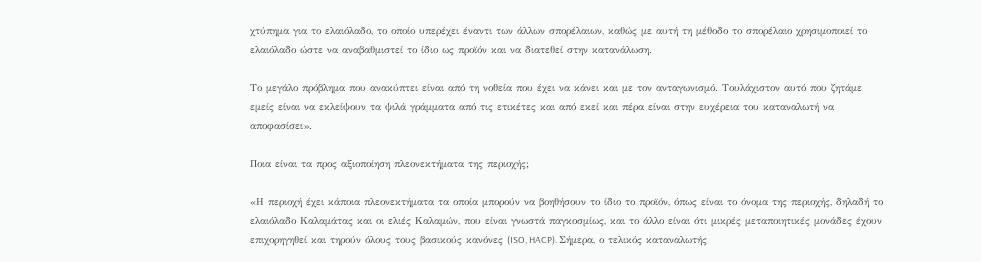χτύπημα για το ελαιόλαδο, το οποίο υπερέχει έναντι των άλλων σπορέλαιων, καθώς με αυτή τη μέθοδο το σπορέλαιο χρησιμοποιεί το ελαιόλαδο ώστε να αναβαθμιστεί το ίδιο ως προϊόν και να διατεθεί στην κατανάλωση.

Το μεγάλο πρόβλημα που ανακύπτει είναι από τη νοθεία που έχει να κάνει και με τον ανταγωνισμό. Τουλάχιστον αυτό που ζητάμε εμείς είναι να εκλείψουν τα ψιλά γράμματα από τις ετικέτες και από εκεί και πέρα είναι στην ευχέρεια του καταναλωτή να αποφασίσει».

Ποια είναι τα προς αξιοποίηση πλεονεκτήματα της περιοχής;

«Η περιοχή έχει κάποια πλεονεκτήματα τα οποία μπορούν να βοηθήσουν το ίδιο το προϊόν, όπως είναι το όνομα της περιοχής, δηλαδή το ελαιόλαδο Καλαμάτας και οι ελιές Kαλαμών, που είναι γνωστά παγκοσμίως, και το άλλο είναι ότι μικρές μεταποιητικές μονάδες έχουν επιχορηγηθεί και τηρούν όλους τους βασικούς κανόνες (ISO, HACP). Σήμερα, ο τελικός καταναλωτής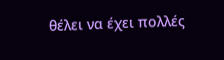θέλει να έχει πολλές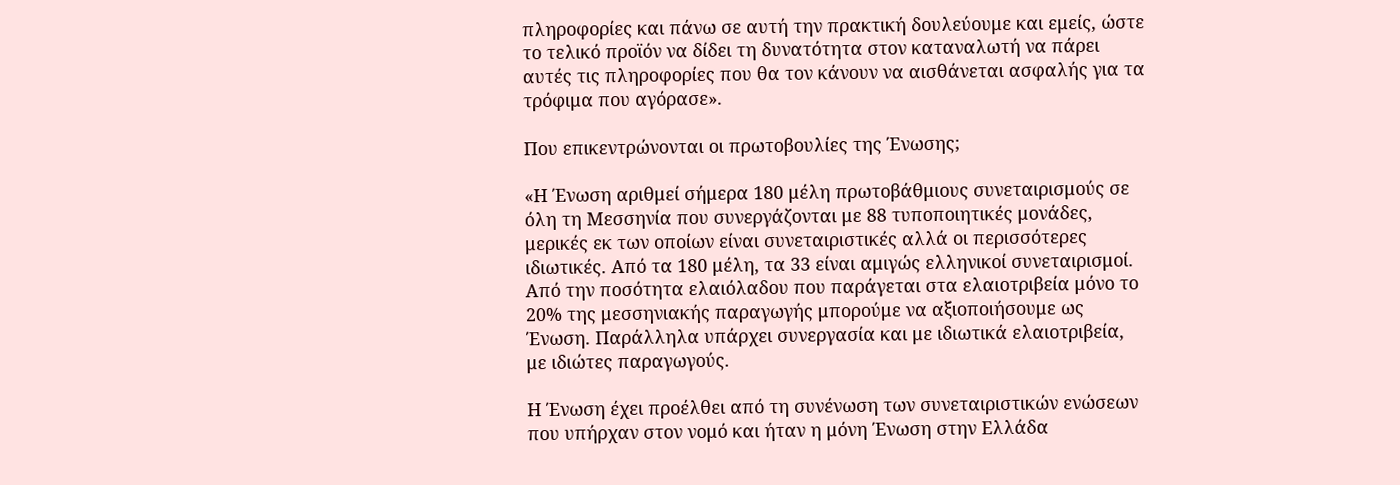πληροφορίες και πάνω σε αυτή την πρακτική δουλεύουμε και εμείς, ώστε το τελικό προϊόν να δίδει τη δυνατότητα στον καταναλωτή να πάρει αυτές τις πληροφορίες που θα τον κάνουν να αισθάνεται ασφαλής για τα τρόφιμα που αγόρασε».

Που επικεντρώνονται οι πρωτοβουλίες της Ένωσης;

«Η Ένωση αριθμεί σήμερα 180 μέλη πρωτοβάθμιους συνεταιρισμούς σε όλη τη Μεσσηνία που συνεργάζονται με 88 τυποποιητικές μονάδες, μερικές εκ των οποίων είναι συνεταιριστικές αλλά οι περισσότερες ιδιωτικές. Από τα 180 μέλη, τα 33 είναι αμιγώς ελληνικοί συνεταιρισμοί. Από την ποσότητα ελαιόλαδου που παράγεται στα ελαιοτριβεία μόνο το 20% της μεσσηνιακής παραγωγής μπορούμε να αξιοποιήσουμε ως Ένωση. Παράλληλα υπάρχει συνεργασία και με ιδιωτικά ελαιοτριβεία, με ιδιώτες παραγωγούς.

Η Ένωση έχει προέλθει από τη συνένωση των συνεταιριστικών ενώσεων που υπήρχαν στον νομό και ήταν η μόνη Ένωση στην Ελλάδα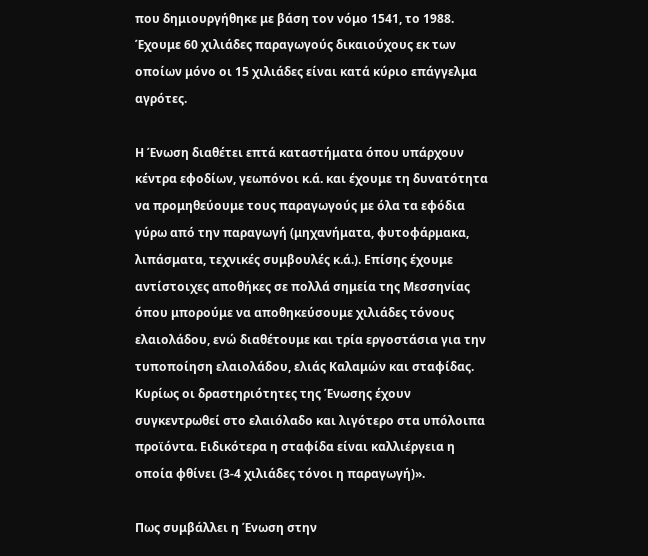που δημιουργήθηκε με βάση τον νόμο 1541, το 1988. Έχουμε 60 χιλιάδες παραγωγούς δικαιούχους εκ των οποίων μόνο οι 15 χιλιάδες είναι κατά κύριο επάγγελμα αγρότες.

Η Ένωση διαθέτει επτά καταστήματα όπου υπάρχουν κέντρα εφοδίων, γεωπόνοι κ.ά. και έχουμε τη δυνατότητα να προμηθεύουμε τους παραγωγούς με όλα τα εφόδια γύρω από την παραγωγή (μηχανήματα, φυτοφάρμακα, λιπάσματα, τεχνικές συμβουλές κ.ά.). Επίσης έχουμε αντίστοιχες αποθήκες σε πολλά σημεία της Μεσσηνίας όπου μπορούμε να αποθηκεύσουμε χιλιάδες τόνους ελαιολάδου, ενώ διαθέτουμε και τρία εργοστάσια για την τυποποίηση ελαιολάδου, ελιάς Kαλαμών και σταφίδας. Κυρίως οι δραστηριότητες της Ένωσης έχουν συγκεντρωθεί στο ελαιόλαδο και λιγότερο στα υπόλοιπα προϊόντα. Ειδικότερα η σταφίδα είναι καλλιέργεια η οποία φθίνει (3-4 χιλιάδες τόνοι η παραγωγή)».

Πως συμβάλλει η Ένωση στην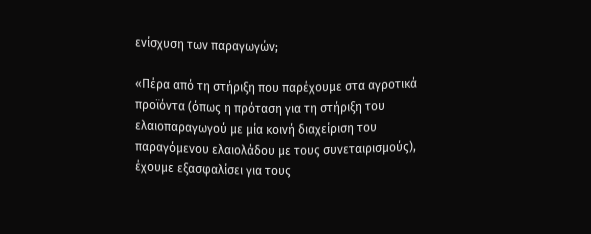ενίσχυση των παραγωγών;

«Πέρα από τη στήριξη που παρέχουμε στα αγροτικά προϊόντα (όπως η πρόταση για τη στήριξη του ελαιοπαραγωγού με μία κοινή διαχείριση του παραγόμενου ελαιολάδου με τους συνεταιρισμούς), έχουμε εξασφαλίσει για τους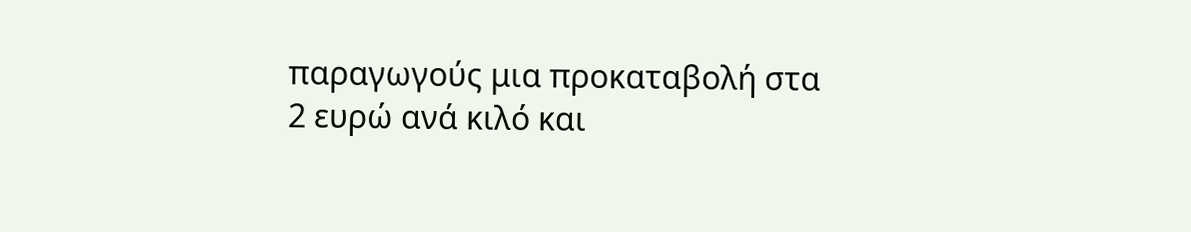παραγωγούς μια προκαταβολή στα 2 ευρώ ανά κιλό και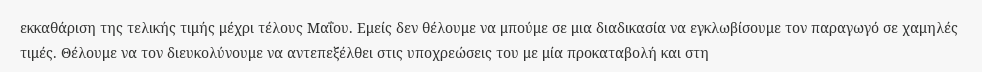εκκαθάριση της τελικής τιμής μέχρι τέλους Μαΐου. Εμείς δεν θέλουμε να μπούμε σε μια διαδικασία να εγκλωβίσουμε τον παραγωγό σε χαμηλές τιμές. Θέλουμε να τον διευκολύνουμε να αντεπεξέλθει στις υποχρεώσεις του με μία προκαταβολή και στη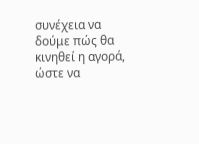συνέχεια να δούμε πώς θα κινηθεί η αγορά, ώστε να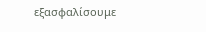εξασφαλίσουμε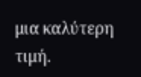μια καλύτερη τιμή.